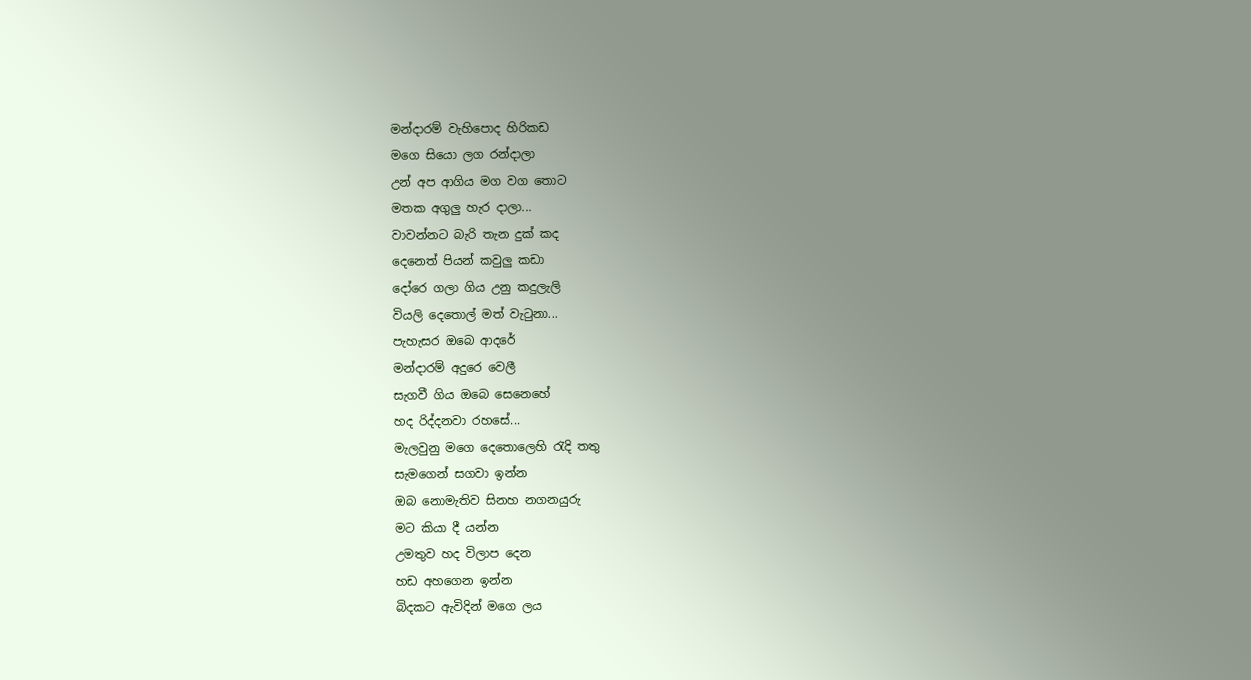මන්දාරම් වැහිපොද හිරිකඩ
මගෙ සියො ලග රන්දාලා
උන් අප ආගිය මග වග තොට
මතක අගුලු හැර දාලා...
වාවන්නට බැරි තැන දුක් කද
දෙනෙත් පියන් කවුලු කඩා
දෝරෙ ගලා ගිය උනු කදුලැලි
වියලි දෙතොල් මත් වැටුනා...
පැහැසර ඔබෙ ආදරේ
මන්දාරම් අදුරෙ වෙලී
සැගවී ගිය ඔබෙ සෙනෙහේ
හද රිද්දනවා රහසේ...
මැලවුනු මගෙ දෙතොලෙහි රැදි තතු
සැමගෙන් සගවා ඉන්න
ඔබ නොමැතිව සිනහ නගනයුරු
මට කියා දී යන්න
උමතුව හද විලාප දෙන
හඩ අහගෙන ඉන්න
බිදකට ඇවිදින් මගෙ ලය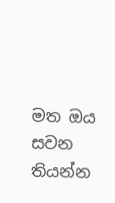මත ඔය සවන තියන්න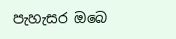පැහැසර ඔබෙ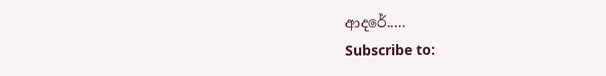ආදරේ.....
Subscribe to: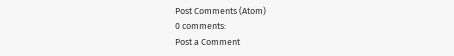Post Comments (Atom)
0 comments:
Post a Comment